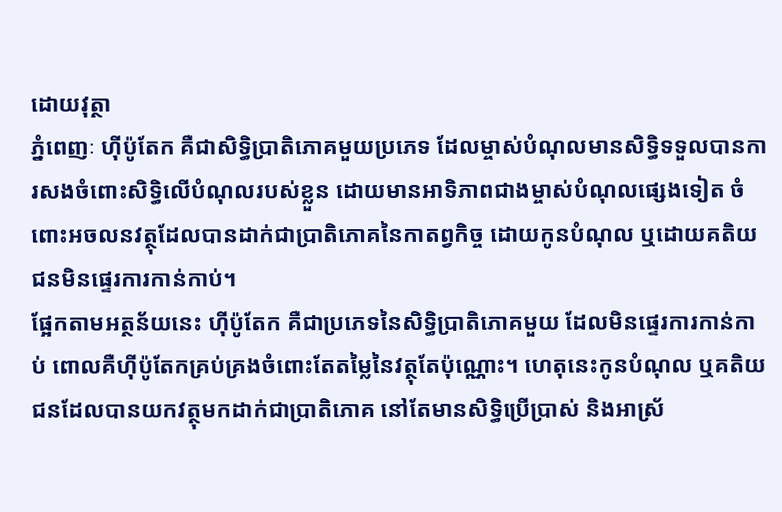ដោយវុត្ថា
ភ្នំពេញៈ ហ៊ីប៉ូតែក គឺជាសិទ្ធិប្រាតិភោគមួយប្រភេទ ដែលម្ចាស់បំណុលមានសិទ្ធិទទួលបានការសងចំពោះសិទ្ធិលើបំណុលរបស់ខ្លួន ដោយមានអាទិភាពជាងម្ចាស់បំណុលផ្សេងទៀត ចំពោះអចលនវត្ថុដែលបានដាក់ជាប្រាតិភោគនៃកាតព្វកិច្ច ដោយកូនបំណុល ឬដោយគតិយជនមិនផ្ទេរការកាន់កាប់។
ផ្អែកតាមអត្ថន័យនេះ ហ៊ីប៉ូតែក គឺជាប្រភេទនៃសិទ្ធិប្រាតិភោគមួយ ដែលមិនផ្ទេរការកាន់កាប់ ពោលគឺហ៊ីប៉ូតែកគ្រប់គ្រងចំពោះតែតម្លៃនៃវត្ថុតែប៉ុណ្ណោះ។ ហេតុនេះកូនបំណុល ឬគតិយជនដែលបានយកវត្ថុមកដាក់ជាប្រាតិភោគ នៅតែមានសិទ្ធិប្រើប្រាស់ និងអាស្រ័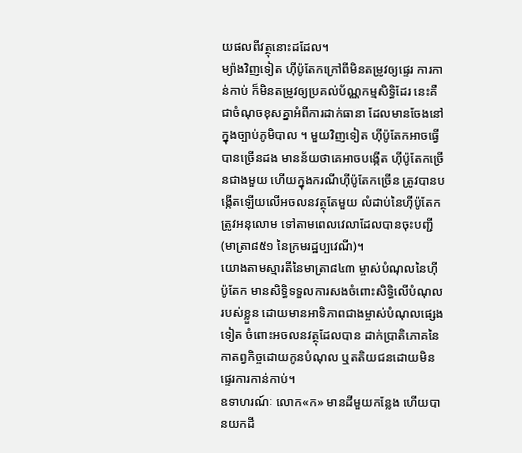យផលពីវត្ថុនោះដដែល។
ម្យ៉ាងវិញទៀត ហ៊ីប៉ូតែកក្រៅពីមិនតម្រូវឲ្យផ្ទេរ ការកាន់កាប់ ក៏មិនតម្រូវឲ្យប្រគល់ប័ណ្ណកម្មសិទ្ធិដែរ នេះគឺជាចំណុចខុសគ្នាអំពីការដាក់ធានា ដែលមានចែងនៅក្នុងច្បាប់ភូមិបាល ។ មួយវិញទៀត ហ៊ីប៉ូតែកអាចធ្វើបានច្រើនដង មានន័យថាគេអាចបង្កើត ហ៊ីប៉ូតែកច្រើនជាងមួយ ហើយក្នុងករណីហ៊ីប៉ូតែកច្រើន ត្រូវបានបង្កើតឡើយលើអចលនវត្ថុតែមួយ លំដាប់នៃហ៊ីប៉ូតែកត្រូវអនុលោម ទៅតាមពេលវេលាដែលបានចុះបញ្ជី (មាត្រា៨៥១ នៃក្រមរដ្ឋប្បវេណី)។
យោងតាមស្មារតីនៃមាត្រា៨៤៣ ម្ចាស់បំណុលនៃហ៊ីប៉ូតែក មានសិទ្ធិទទួលការសងចំពោះសិទ្ធិលើបំណុលរបស់ខ្លួន ដោយមានអាទិភាពជាងម្ចាស់បំណុលផ្សេងទៀត ចំពោះអចលនវត្ថុដែលបាន ដាក់ប្រាតិភោគនៃកាតព្វកិច្ចដោយកូនបំណុល ឬតតិយជនដោយមិនផ្ទេរការកាន់កាប់។
ឧទាហរណ៍ៈ លោក«ក» មានដីមួយកន្លែង ហើយបានយកដី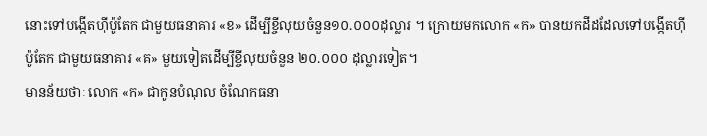នោះទៅបង្កើតហ៊ីប៉ូតែក ជាមួយធនាគារ «ខ» ដើម្បីខ្ចីលុយចំនួន១០.០០០ដុល្លារ ។ ក្រោយមកលោក «ក» បានយកដីដដែលទៅបង្កើតហ៊ីប៉ូតែក ជាមួយធនាគារ «គ» មួយទៀតដើម្បីខ្ចីលុយចំនួន ២០.០០០ ដុល្លារទៀត។
មានន័យថាៈ លោក «ក» ជាកូនបំណុល ចំណែកធនា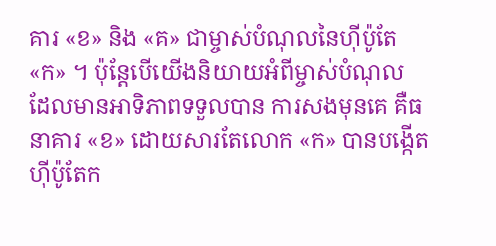គារ «ខ» និង «គ» ជាម្ចាស់បំណុលនៃហ៊ីប៉ូតែ «ក» ។ ប៉ុន្តែបើយើងនិយាយអំពីម្ចាស់បំណុល ដែលមានអាទិភាពទទួលបាន ការសងមុនគេ គឺធនាគារ «ខ» ដោយសារតែលោក «ក» បានបង្កើតហ៊ីប៉ូតែក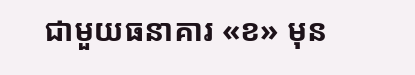ជាមួយធនាគារ «ខ» មុន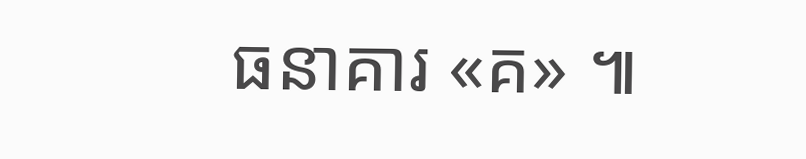ធនាគារ «គ» ៕